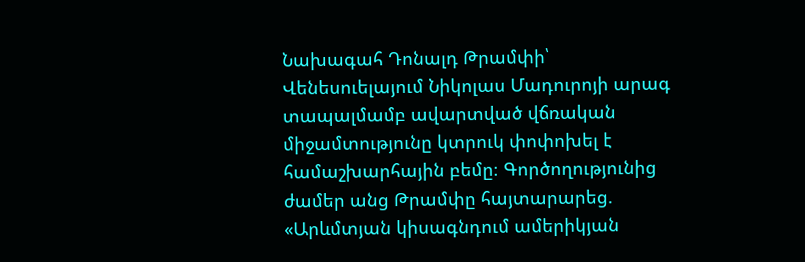Նախագահ Դոնալդ Թրամփի՝ Վենեսուելայում Նիկոլաս Մադուրոյի արագ տապալմամբ ավարտված վճռական միջամտությունը կտրուկ փոփոխել է համաշխարհային բեմը։ Գործողությունից ժամեր անց Թրամփը հայտարարեց. «Արևմտյան կիսագնդում ամերիկյան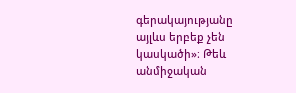գերակայությանը այլևս երբեք չեն կասկածի»։ Թեև անմիջական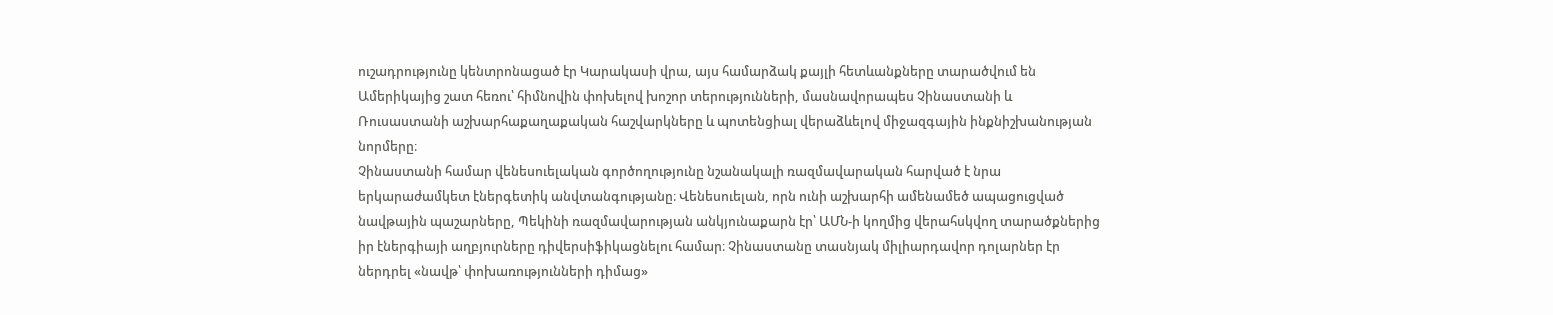ուշադրությունը կենտրոնացած էր Կարակասի վրա, այս համարձակ քայլի հետևանքները տարածվում են Ամերիկայից շատ հեռու՝ հիմնովին փոխելով խոշոր տերությունների, մասնավորապես Չինաստանի և Ռուսաստանի աշխարհաքաղաքական հաշվարկները և պոտենցիալ վերաձևելով միջազգային ինքնիշխանության նորմերը։
Չինաստանի համար վենեսուելական գործողությունը նշանակալի ռազմավարական հարված է նրա երկարաժամկետ էներգետիկ անվտանգությանը։ Վենեսուելան, որն ունի աշխարհի ամենամեծ ապացուցված նավթային պաշարները, Պեկինի ռազմավարության անկյունաքարն էր՝ ԱՄՆ-ի կողմից վերահսկվող տարածքներից իր էներգիայի աղբյուրները դիվերսիֆիկացնելու համար։ Չինաստանը տասնյակ միլիարդավոր դոլարներ էր ներդրել «նավթ՝ փոխառությունների դիմաց»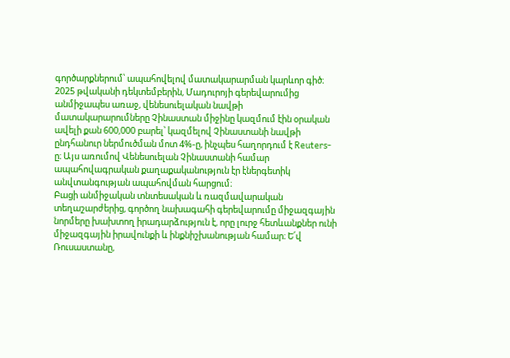գործարքներում՝ ապահովելով մատակարարման կարևոր գիծ։ 2025 թվականի դեկտեմբերին, Մադուրոյի գերեվարումից անմիջապես առաջ, վենեսուելական նավթի մատակարարումները Չինաստան միջինը կազմում էին օրական ավելի քան 600,000 բարել՝ կազմելով Չինաստանի նավթի ընդհանուր ներմուծման մոտ 4%-ը, ինչպես հաղորդում է Reuters-ը։ Այս առումով Վենեսուելան Չինաստանի համար ապահովագրական քաղաքականություն էր էներգետիկ անվտանգության ապահովման հարցում։
Բացի անմիջական տնտեսական և ռազմավարական տեղաշարժերից, գործող նախագահի գերեվարումը միջազգային նորմերը խախտող իրադարձություն է, որը լուրջ հետևանքներ ունի միջազգային իրավունքի և ինքնիշխանության համար։ Ե՛վ Ռուսաստանը,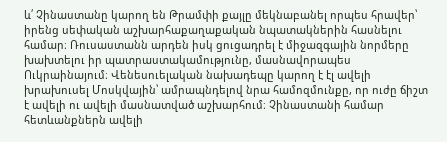և՛ Չինաստանը կարող են Թրամփի քայլը մեկնաբանել որպես հրավեր՝ իրենց սեփական աշխարհաքաղաքական նպատակներին հասնելու համար։ Ռուսաստանն արդեն իսկ ցուցադրել է միջազգային նորմերը խախտելու իր պատրաստակամությունը, մասնավորապես Ուկրաինայում։ Վենեսուելական նախադեպը կարող է էլ ավելի խրախուսել Մոսկվային՝ ամրապնդելով նրա համոզմունքը, որ ուժը ճիշտ է ավելի ու ավելի մասնատված աշխարհում։ Չինաստանի համար հետևանքներն ավելի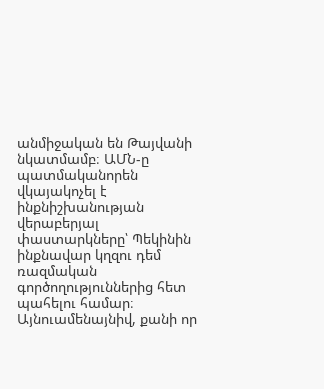անմիջական են Թայվանի նկատմամբ։ ԱՄՆ-ը պատմականորեն վկայակոչել է ինքնիշխանության վերաբերյալ փաստարկները՝ Պեկինին ինքնավար կղզու դեմ ռազմական գործողություններից հետ պահելու համար։ Այնուամենայնիվ, քանի որ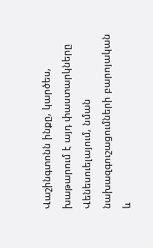Վաշինգտոնն ինքը, կարծես, խաթարում է այդ փաստարկները Վենեսուելայում, նման նախազգուշացումների բարոյական և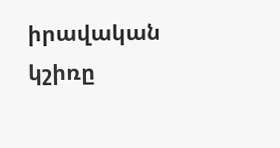իրավական կշիռը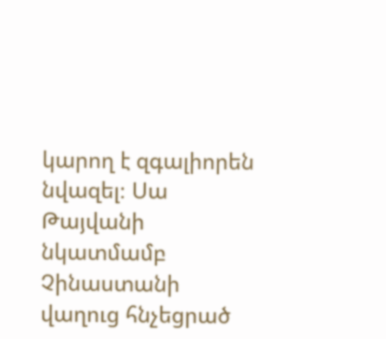կարող է զգալիորեն նվազել։ Սա Թայվանի նկատմամբ Չինաստանի վաղուց հնչեցրած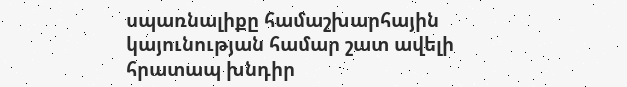սպառնալիքը համաշխարհային կայունության համար շատ ավելի հրատապ խնդիր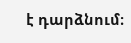է դարձնում։